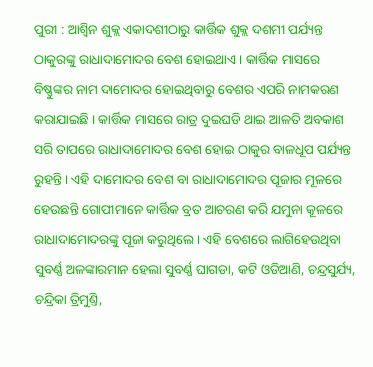ପୁରୀ : ଆଶ୍ୱିନ ଶୁକ୍ଲ ଏକାଦଶୀଠାରୁ କାର୍ତ୍ତିକ ଶୁକ୍ଲ ଦଶମୀ ପର୍ଯ୍ୟନ୍ତ ଠାକୁରଙ୍କୁ ରାଧାଦାମୋଦର ବେଶ ହୋଇଥାଏ। କାର୍ତ୍ତିକ ମାସରେ ବିଷ୍ଣୁଙ୍କର ନାମ ଦାମୋଦର ହୋଇଥିବାରୁ ବେଶର ଏପରି ନାମକରଣ କରାଯାଇଛି । କାର୍ତ୍ତିକ ମାସରେ ରାତ୍ର ଦୁଇଘଡି ଥାଇ ଆଳତି ଅବକାଶ ସରି ତାପରେ ରାଧାଦାମୋଦର ବେଶ ହୋଇ ଠାକୁର ବାଳଧୂପ ପର୍ଯ୍ୟନ୍ତ ରୁହନ୍ତି । ଏହି ଦାମୋଦର ବେଶ ବା ରାଧାଦାମୋଦର ପୂଜାର ମୂଳରେ ହେଉଛନ୍ତି ଗୋପୀମାନେ କାର୍ତ୍ତିକ ବ୍ରତ ଆଚରଣ କରି ଯମୁନା କୂଳରେ ରାଧାଦାମୋଦରଙ୍କୁ ପୂଜା କରୁଥିଲେ । ଏହି ବେଶରେ ଲାଗିହେଉଥିବା ସୁବର୍ଣ୍ଣ ଅଳଙ୍କାରମାନ ହେଲା ସୁବର୍ଣ୍ଣ ଘାଗଡା, କଟି ଓଡିଆଣି, ଚନ୍ଦ୍ରସୁର୍ଯ୍ୟ, ଚନ୍ଦ୍ରିକା ତ୍ରିମୁଣ୍ତି,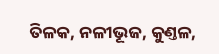ତିଳକ, ନଳୀଭୂଜ, କୁଣ୍ତଳ,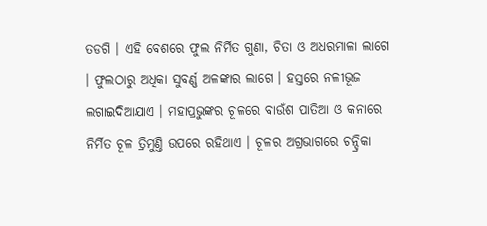ତଡଗି । ଏହି ବେଶରେ ଫୁଲ ନିର୍ମିତ ଗୁଣା, ଚିତା ଓ ଅଧରମାଳା ଲାଗେ । ଫୁଲଠାରୁ ଅଧିକା ସୁବର୍ଣ୍ଣ ଅଳଙ୍କାର ଲାଗେ । ହସ୍ତରେ ନଳୀଭୂଜ ଲଗାଇଦିଆଯାଏ । ମହାପ୍ରଭୁଙ୍କର ଚୂଳରେ ବାଉଁଶ ପାତିଆ ଓ କନାରେ ନିର୍ମିତ ଚୂଳ ତ୍ରିମୁଣ୍ତି ଉପରେ ରହିଥାଏ । ଚୂଳର ଅଗ୍ରଭାଗରେ ଚନ୍ଦ୍ରିକା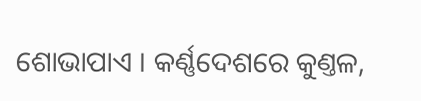ଶୋଭାପାଏ । କର୍ଣ୍ଣଦେଶରେ କୁଣ୍ତଳ,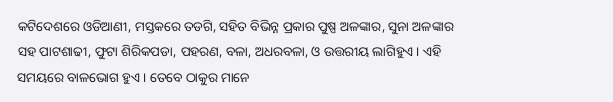କଟିଦେଶରେ ଓଡିଆଣୀ, ମସ୍ତକରେ ତଡଗି, ସହିତ ବିଭିନ୍ନ ପ୍ରକାର ପୁଷ୍ପ ଅଳଙ୍କାର, ସୁନା ଅଳଙ୍କାର ସହ ପାଟଶାଢୀ, ଫୁଟା ଶିରିକପଡା, ପହରଣ, ବଳା, ଅଧରବଳା, ଓ ଉତ୍ତରୀୟ ଲାଗିହୁଏ । ଏହି ସମୟରେ ବାଳଭୋଗ ହୁଏ । ତେବେ ଠାକୁର ମାନେ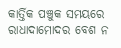କାର୍ତ୍ତିକ ପଞ୍ଚୁକ ସମୟରେ ରାଧାଦାମୋଦର ବେଶ ନ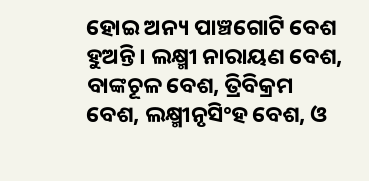ହୋଇ ଅନ୍ୟ ପାଞ୍ଚଗୋଟି ବେଶ ହୁଅନ୍ତି। ଲକ୍ଷ୍ମୀ ନାରାୟଣ ବେଶ, ବାଙ୍କଚୂଳ ବେଶ, ତ୍ରିବିକ୍ରମ ବେଶ, ଲକ୍ଷ୍ମୀନୃସିଂହ ବେଶ, ଓ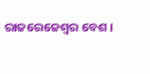ରାଜରେଜେଶ୍ୱର ବେଶ ।